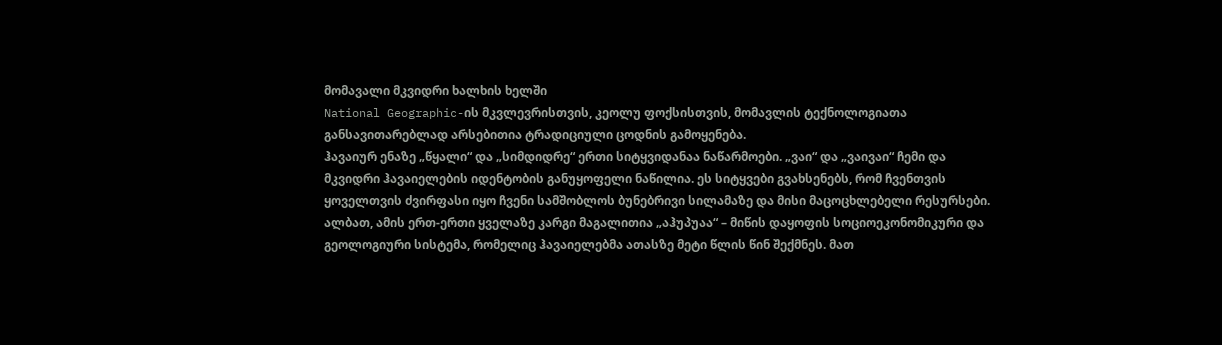მომავალი მკვიდრი ხალხის ხელში
National Geographic-ის მკვლევრისთვის, კეოლუ ფოქსისთვის, მომავლის ტექნოლოგიათა განსავითარებლად არსებითია ტრადიციული ცოდნის გამოყენება.
ჰავაიურ ენაზე „წყალი“ და „სიმდიდრე“ ერთი სიტყვიდანაა ნაწარმოები. „ვაი“ და „ვაივაი“ ჩემი და მკვიდრი ჰავაიელების იდენტობის განუყოფელი ნაწილია. ეს სიტყვები გვახსენებს, რომ ჩვენთვის ყოველთვის ძვირფასი იყო ჩვენი სამშობლოს ბუნებრივი სილამაზე და მისი მაცოცხლებელი რესურსები. ალბათ, ამის ერთ-ერთი ყველაზე კარგი მაგალითია „აჰუპუაა“ – მიწის დაყოფის სოციოეკონომიკური და გეოლოგიური სისტემა, რომელიც ჰავაიელებმა ათასზე მეტი წლის წინ შექმნეს. მათ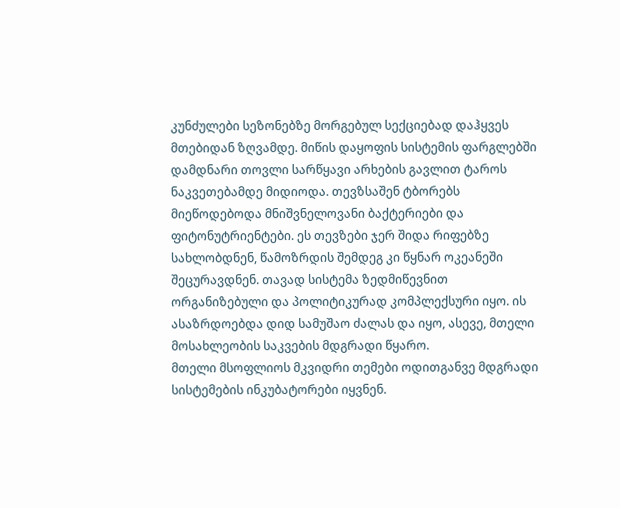კუნძულები სეზონებზე მორგებულ სექციებად დაჰყვეს მთებიდან ზღვამდე. მიწის დაყოფის სისტემის ფარგლებში დამდნარი თოვლი სარწყავი არხების გავლით ტაროს ნაკვეთებამდე მიდიოდა. თევზსაშენ ტბორებს მიეწოდებოდა მნიშვნელოვანი ბაქტერიები და ფიტონუტრიენტები. ეს თევზები ჯერ შიდა რიფებზე სახლობდნენ, წამოზრდის შემდეგ კი წყნარ ოკეანეში შეცურავდნენ. თავად სისტემა ზედმიწევნით ორგანიზებული და პოლიტიკურად კომპლექსური იყო. ის ასაზრდოებდა დიდ სამუშაო ძალას და იყო, ასევე, მთელი მოსახლეობის საკვების მდგრადი წყარო.
მთელი მსოფლიოს მკვიდრი თემები ოდითგანვე მდგრადი სისტემების ინკუბატორები იყვნენ.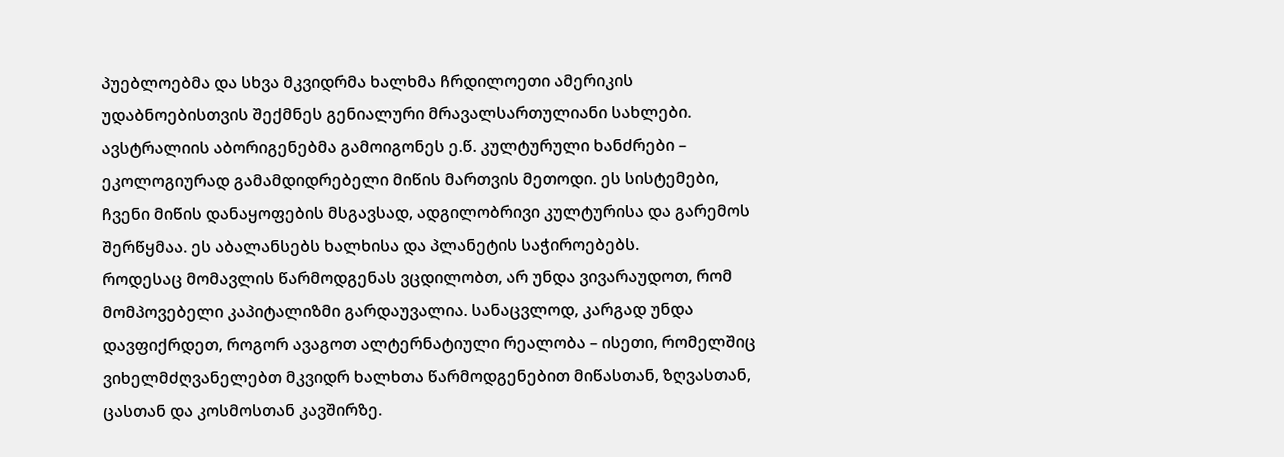პუებლოებმა და სხვა მკვიდრმა ხალხმა ჩრდილოეთი ამერიკის უდაბნოებისთვის შექმნეს გენიალური მრავალსართულიანი სახლები. ავსტრალიის აბორიგენებმა გამოიგონეს ე.წ. კულტურული ხანძრები – ეკოლოგიურად გამამდიდრებელი მიწის მართვის მეთოდი. ეს სისტემები, ჩვენი მიწის დანაყოფების მსგავსად, ადგილობრივი კულტურისა და გარემოს შერწყმაა. ეს აბალანსებს ხალხისა და პლანეტის საჭიროებებს.
როდესაც მომავლის წარმოდგენას ვცდილობთ, არ უნდა ვივარაუდოთ, რომ მომპოვებელი კაპიტალიზმი გარდაუვალია. სანაცვლოდ, კარგად უნდა დავფიქრდეთ, როგორ ავაგოთ ალტერნატიული რეალობა – ისეთი, რომელშიც ვიხელმძღვანელებთ მკვიდრ ხალხთა წარმოდგენებით მიწასთან, ზღვასთან, ცასთან და კოსმოსთან კავშირზე.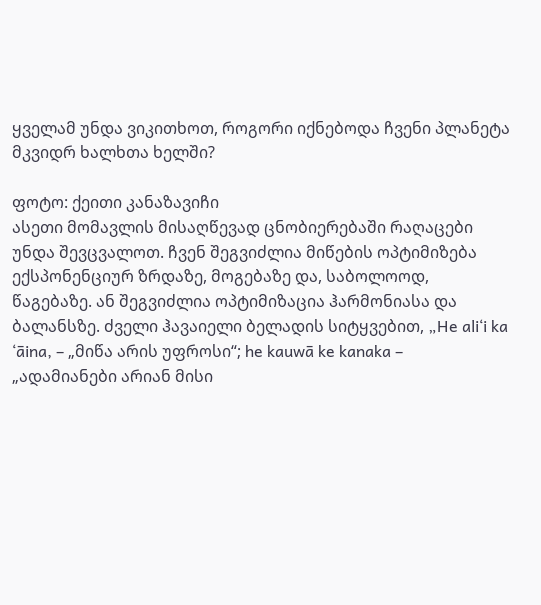ყველამ უნდა ვიკითხოთ, როგორი იქნებოდა ჩვენი პლანეტა მკვიდრ ხალხთა ხელში?

ფოტო: ქეითი კანაზავიჩი
ასეთი მომავლის მისაღწევად ცნობიერებაში რაღაცები უნდა შევცვალოთ. ჩვენ შეგვიძლია მიწების ოპტიმიზება ექსპონენციურ ზრდაზე, მოგებაზე და, საბოლოოდ, წაგებაზე. ან შეგვიძლია ოპტიმიზაცია ჰარმონიასა და ბალანსზე. ძველი ჰავაიელი ბელადის სიტყვებით, „He ali‘i ka ‘āina, – „მიწა არის უფროსი“; he kauwā ke kanaka – „ადამიანები არიან მისი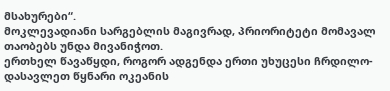მსახურები“.
მოკლევადიანი სარგებლის მაგივრად, პრიორიტეტი მომავალ თაობებს უნდა მივანიჭოთ.
ერთხელ წავაწყდი, როგორ ადგენდა ერთი უხუცესი ჩრდილო-დასავლეთ წყნარი ოკეანის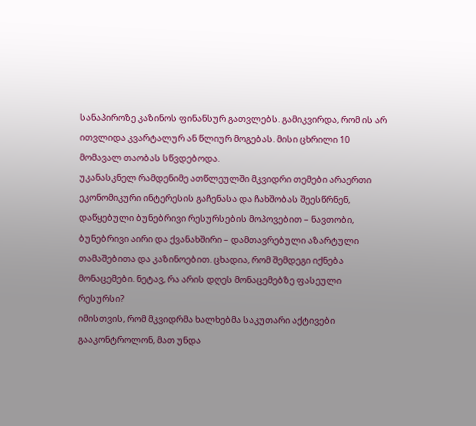სანაპიროზე კაზინოს ფინანსურ გათვლებს. გამიკვირდა, რომ ის არ ითვლიდა კვარტალურ ან წლიურ მოგებას. მისი ცხრილი 10 მომავალ თაობას სწვდებოდა.
უკანასკნელ რამდენიმე ათწლეულში მკვიდრი თემები არაერთი ეკონომიკური ინტერესის გაჩენასა და ჩახშობას შეესწრნენ, დაწყებული ბუნებრივი რესურსების მოპოვებით – ნავთობი, ბუნებრივი აირი და ქვანახშირი – დამთავრებული აზარტული თამაშებითა და კაზინოებით. ცხადია, რომ შემდეგი იქნება მონაცემები. ნეტავ, რა არის დღეს მონაცემებზე ფასეული რესურსი?
იმისთვის, რომ მკვიდრმა ხალხებმა საკუთარი აქტივები გააკონტროლონ, მათ უნდა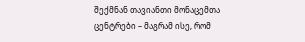შექმნან თავიანთი მონაცემთა ცენტრები – მაგრამ ისე, რომ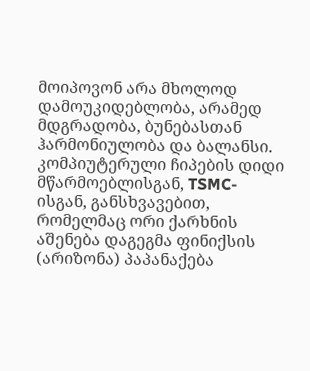მოიპოვონ არა მხოლოდ დამოუკიდებლობა, არამედ მდგრადობა, ბუნებასთან ჰარმონიულობა და ბალანსი. კომპიუტერული ჩიპების დიდი მწარმოებლისგან, TSMC-ისგან, განსხვავებით, რომელმაც ორი ქარხნის აშენება დაგეგმა ფინიქსის (არიზონა) პაპანაქება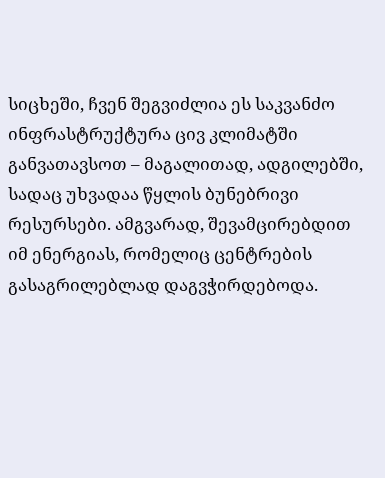სიცხეში, ჩვენ შეგვიძლია ეს საკვანძო ინფრასტრუქტურა ცივ კლიმატში განვათავსოთ – მაგალითად, ადგილებში, სადაც უხვადაა წყლის ბუნებრივი რესურსები. ამგვარად, შევამცირებდით იმ ენერგიას, რომელიც ცენტრების გასაგრილებლად დაგვჭირდებოდა.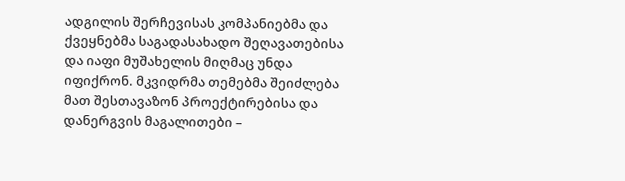ადგილის შერჩევისას კომპანიებმა და ქვეყნებმა საგადასახადო შეღავათებისა და იაფი მუშახელის მიღმაც უნდა იფიქრონ. მკვიდრმა თემებმა შეიძლება მათ შესთავაზონ პროექტირებისა და დანერგვის მაგალითები –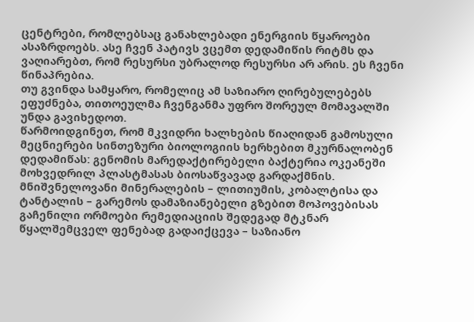ცენტრები, რომლებსაც განახლებადი ენერგიის წყაროები ასაზრდოებს. ასე ჩვენ პატივს ვცემთ დედამიწის რიტმს და ვაღიარებთ, რომ რესურსი უბრალოდ რესურსი არ არის. ეს ჩვენი წინაპრებია.
თუ გვინდა სამყარო, რომელიც ამ საზიარო ღირებულებებს ეფუძნება, თითოეულმა ჩვენგანმა უფრო შორეულ მომავალში უნდა გავიხედოთ.
წარმოიდგინეთ, რომ მკვიდრი ხალხების წიაღიდან გამოსული მეცნიერები სინთეზური ბიოლოგიის ხერხებით მკურნალობენ დედამიწას: გენომის მარედაქტირებელი ბაქტერია ოკეანეში მოხვედრილ პლასტმასას ბიოსაწვავად გარდაქმნის. მნიშვნელოვანი მინერალების – ლითიუმის, კობალტისა და ტანტალის – გარემოს დამაზიანებელი გზებით მოპოვებისას გაჩენილი ორმოები რემედიაციის შედეგად მტკნარ წყალშემცველ ფენებად გადაიქცევა – საზიანო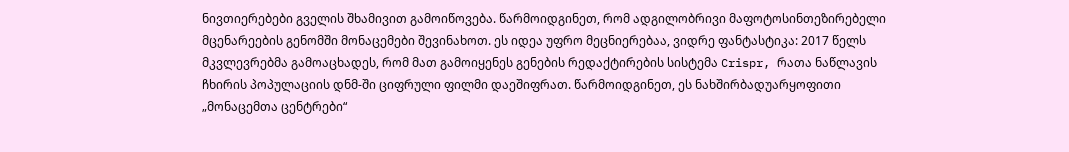ნივთიერებები გველის შხამივით გამოიწოვება. წარმოიდგინეთ, რომ ადგილობრივი მაფოტოსინთეზირებელი მცენარეების გენომში მონაცემები შევინახოთ. ეს იდეა უფრო მეცნიერებაა, ვიდრე ფანტასტიკა: 2017 წელს მკვლევრებმა გამოაცხადეს, რომ მათ გამოიყენეს გენების რედაქტირების სისტემა Crispr, რათა ნაწლავის ჩხირის პოპულაციის დნმ-ში ციფრული ფილმი დაეშიფრათ. წარმოიდგინეთ, ეს ნახშირბადუარყოფითი „მონაცემთა ცენტრები“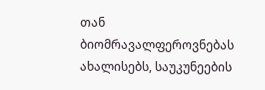თან ბიომრავალფეროვნებას ახალისებს, საუკუნეების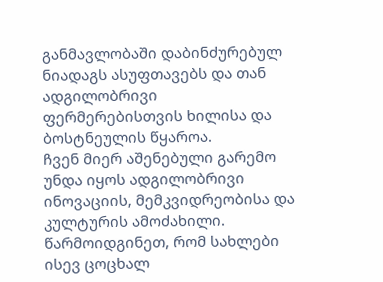განმავლობაში დაბინძურებულ ნიადაგს ასუფთავებს და თან ადგილობრივი ფერმერებისთვის ხილისა და ბოსტნეულის წყაროა.
ჩვენ მიერ აშენებული გარემო უნდა იყოს ადგილობრივი ინოვაციის, მემკვიდრეობისა და კულტურის ამოძახილი. წარმოიდგინეთ, რომ სახლები ისევ ცოცხალ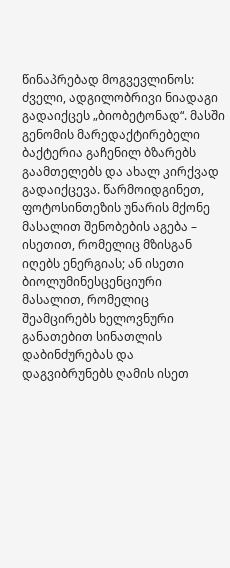წინაპრებად მოგვევლინოს: ძველი, ადგილობრივი ნიადაგი გადაიქცეს „ბიობეტონად“. მასში გენომის მარედაქტირებელი ბაქტერია გაჩენილ ბზარებს გაამთელებს და ახალ კირქვად გადაიქცევა. წარმოიდგინეთ, ფოტოსინთეზის უნარის მქონე მასალით შენობების აგება – ისეთით, რომელიც მზისგან იღებს ენერგიას; ან ისეთი ბიოლუმინესცენციური მასალით, რომელიც შეამცირებს ხელოვნური განათებით სინათლის დაბინძურებას და დაგვიბრუნებს ღამის ისეთ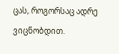ცას, როგორსაც ადრე ვიცნობდით.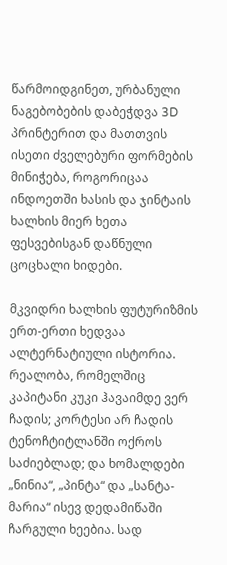წარმოიდგინეთ, ურბანული ნაგებობების დაბეჭდვა 3D პრინტერით და მათთვის ისეთი ძველებური ფორმების მინიჭება, როგორიცაა ინდოეთში ხასის და ჯინტაის ხალხის მიერ ხეთა ფესვებისგან დაწნული ცოცხალი ხიდები.

მკვიდრი ხალხის ფუტურიზმის ერთ-ერთი ხედვაა ალტერნატიული ისტორია. რეალობა, რომელშიც კაპიტანი კუკი ჰავაიმდე ვერ ჩადის; კორტესი არ ჩადის ტენოჩტიტლანში ოქროს საძიებლად; და ხომალდები „ნინია“, „პინტა“ და „სანტა-მარია“ ისევ დედამიწაში ჩარგული ხეებია. სად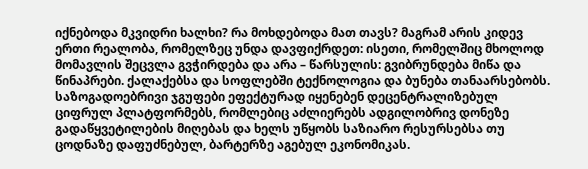იქნებოდა მკვიდრი ხალხი? რა მოხდებოდა მათ თავს? მაგრამ არის კიდევ ერთი რეალობა, რომელზეც უნდა დავფიქრდეთ: ისეთი, რომელშიც მხოლოდ მომავლის შეცვლა გვჭირდება და არა – წარსულის: გვიბრუნდება მიწა და წინაპრები. ქალაქებსა და სოფლებში ტექნოლოგია და ბუნება თანაარსებობს. საზოგადოებრივი ჯგუფები ეფექტურად იყენებენ დეცენტრალიზებულ ციფრულ პლატფორმებს, რომლებიც აძლიერებს ადგილობრივ დონეზე გადაწყვეტილების მიღებას და ხელს უწყობს საზიარო რესურსებსა თუ ცოდნაზე დაფუძნებულ, ბარტერზე აგებულ ეკონომიკას.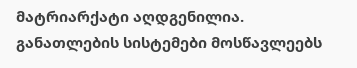მატრიარქატი აღდგენილია. განათლების სისტემები მოსწავლეებს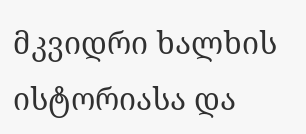მკვიდრი ხალხის ისტორიასა და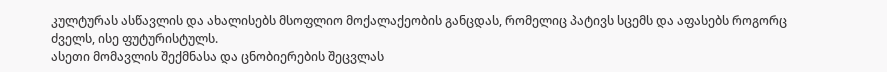კულტურას ასწავლის და ახალისებს მსოფლიო მოქალაქეობის განცდას, რომელიც პატივს სცემს და აფასებს როგორც ძველს, ისე ფუტურისტულს.
ასეთი მომავლის შექმნასა და ცნობიერების შეცვლას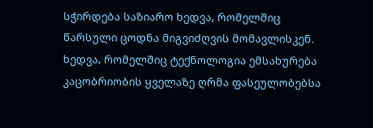სჭირდება საზიარო ხედვა, რომელშიც წარსული ცოდნა მიგვიძღვის მომავლისკენ. ხედვა, რომელშიც ტექნოლოგია ემსახურება კაცობრიობის ყველაზე ღრმა ფასეულობებსა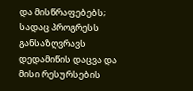და მისწრაფებებს; სადაც პროგრესს განსაზღვრავს დედამიწის დაცვა და მისი რესურსების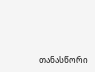თანასწორი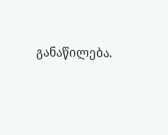განაწილება.